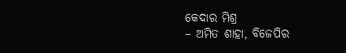କେଦାର ମିଶ୍ର
– ଅମିତ ଶାହା, ବିଜେପିର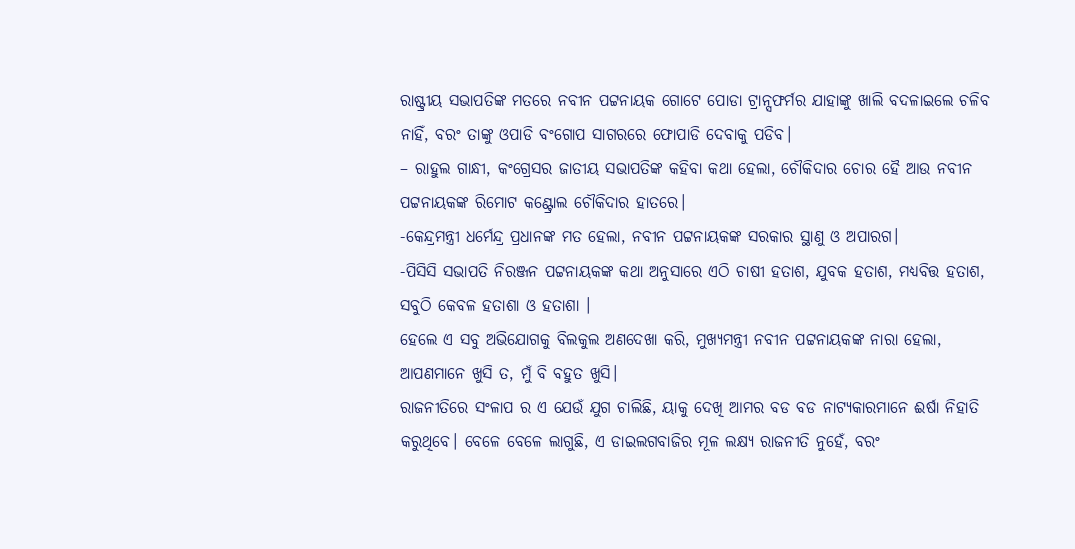ରାଷ୍ଟ୍ରୀୟ ସଭାପତିଙ୍କ ମତରେ ନବୀନ ପଟ୍ଟନାୟକ ଗୋଟେ ପୋଡା ଟ୍ରାନ୍ସଫର୍ମର ଯାହାଙ୍କୁ ଖାଲି ବଦଳାଇଲେ ଚଳିବ ନାହିଁ, ବରଂ ତାଙ୍କୁ ଓପାଡି ବଂଗୋପ ସାଗରରେ ଫୋପାଡି ଦେବାକୁ ପଡିବ।
– ରାହୁଲ ଗାନ୍ଧୀ, କଂଗ୍ରେସର ଜାତୀୟ ସଭାପତିଙ୍କ କହିବା କଥା ହେଲା, ଚୌକିଦାର ଚୋର ହୈ ଆଉ ନବୀନ ପଟ୍ଟନାୟକଙ୍କ ରିମୋଟ କଣ୍ଟ୍ରୋଲ ଚୌକିଦାର ହାତରେ।
-କେନ୍ଦ୍ରମନ୍ତ୍ରୀ ଧର୍ମେନ୍ଦ୍ର ପ୍ରଧାନଙ୍କ ମତ ହେଲା, ନବୀନ ପଟ୍ଟନାୟକଙ୍କ ସରକାର ସ୍ଥାଣୁ ଓ ଅପାରଗ।
-ପିସିସି ସଭାପତି ନିରଞ୍ଜନ ପଟ୍ଟନାୟକଙ୍କ କଥା ଅନୁସାରେ ଏଠି ଚାଷୀ ହତାଶ, ଯୁବକ ହତାଶ, ମଧ୍ୟବିତ୍ତ ହତାଶ, ସବୁଠି କେବଳ ହତାଶା ଓ ହତାଶା ।
ହେଲେ ଏ ସବୁ ଅଭିଯୋଗକୁ ବିଲକୁଲ ଅଣଦେଖା କରି, ମୁଖ୍ୟମନ୍ତ୍ରୀ ନବୀନ ପଟ୍ଟନାୟକଙ୍କ ନାରା ହେଲା, ଆପଣମାନେ ଖୁସି ତ, ମୁଁ ବି ବହୁତ ଖୁସି।
ରାଜନୀତିରେ ସଂଳାପ ର ଏ ଯେଉଁ ଯୁଗ ଚାଲିଛି, ୟାକୁ ଦେଖି ଆମର ବଡ ବଡ ନାଟ୍ୟକାରମାନେ ଈର୍ଷା ନିହାତି କରୁଥିବେ। ବେଳେ ବେଳେ ଲାଗୁଛି, ଏ ଡାଇଲଗବାଜିର ମୂଳ ଲକ୍ଷ୍ୟ ରାଜନୀତି ନୁହେଁ, ବରଂ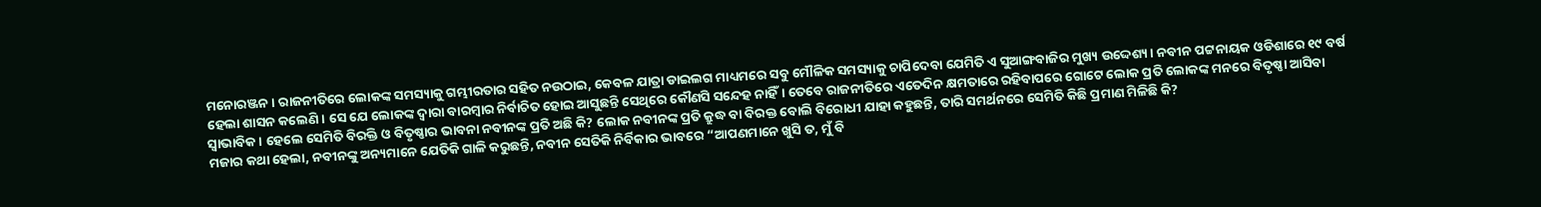ମନୋରଞ୍ଜନ। ରାଜନୀତିରେ ଲୋକଙ୍କ ସମସ୍ୟାକୁ ଗମ୍ଭୀରତାର ସହିତ ନଉଠାଇ, କେବଳ ଯାତ୍ରା ଡାଇଲଗ ମାଧ୍ୟମରେ ସବୁ ମୌଳିକ ସମସ୍ୟାକୁ ଚାପିଦେବା ଯେମିତି ଏ ସୁଆଙ୍ଗବାଜିର ମୁଖ୍ୟ ଉଦ୍ଦେଶ୍ୟ। ନବୀନ ପଟ୍ଟନାୟକ ଓଡିଶାରେ ୧୯ ବର୍ଷ ହେଲା ଶାସନ କଲେଣି। ସେ ଯେ ଲୋକଙ୍କ ଦ୍ଵାରା ବାରମ୍ବାର ନିର୍ବାଚିତ ହୋଇ ଆସୁଛନ୍ତି ସେଥିରେ କୌଣସି ସନ୍ଦେହ ନାହିଁ। ତେବେ ରାଜନୀତିରେ ଏତେଦିନ କ୍ଷମତାରେ ରହିବାପରେ ଗୋଟେ ଲୋକ ପ୍ରତି ଲୋକଙ୍କ ମନରେ ବିତୃଷ୍ଣା ଆସିବା ସ୍ଵାଭାବିକ। ହେଲେ ସେମିତି ବିରକ୍ତି ଓ ବିତୃଷ୍ଣାର ଭାବନା ନବୀନଙ୍କ ପ୍ରତି ଅଛି କି? ଲୋକ ନବୀନଙ୍କ ପ୍ରତି କ୍ରୁଦ୍ଧ ବା ବିରକ୍ତ ବୋଲି ବିରୋଧୀ ଯାହା କହୁଛନ୍ତି, ତାରି ସମର୍ଥନରେ ସେମିତି କିଛି ପ୍ରମାଣ ମିଳିଛି କି?
ମଜାର କଥା ହେଲା, ନବୀନଙ୍କୁ ଅନ୍ୟମାନେ ଯେତିକି ଗାଳି କରୁଛନ୍ତି, ନବୀନ ସେତିକି ନିର୍ବିକାର ଭାବରେ “ଆପଣମାନେ ଖୁସି ତ, ମୁଁ ବି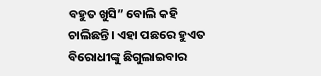ବହୁତ ଖୁସି” ବୋଲି କହି ଚାଲିଛନ୍ତି। ଏହା ପଛରେ ହୁଏତ ବିରୋଧୀଙ୍କୁ ଛିଗୁଲାଇବାର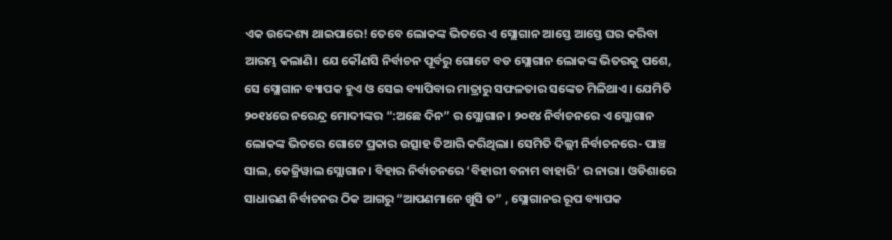ଏକ ଉଦ୍ଦେଶ୍ୟ ଥାଇପାରେ! ତେବେ ଲୋକଙ୍କ ଭିତରେ ଏ ସ୍ଲୋଗାନ ଆସ୍ତେ ଆସ୍ତେ ଘର କରିବା ଆରମ୍ଭ କଲାଣି। ଯେ କୌଣସି ନିର୍ବାଚନ ପୂର୍ବରୁ ଗୋଟେ ବଡ ସ୍ଲୋଗାନ ଲୋକଙ୍କ ଭିତରକୁ ପଶେ, ସେ ସ୍ଲୋଗାନ ବ୍ୟାପକ ହୁଏ ଓ ସେଇ ବ୍ୟାପିବାର ମାତ୍ରାରୁ ସଫଳତାର ସଙ୍କେତ ମିଳିଥାଏ। ଯେମିତି ୨୦୧୪ରେ ନରେନ୍ଦ୍ର ମୋଦୀଙ୍କର “:ଅଛେ ଦିନ” ର ସ୍ଲୋଗାନ। ୨୦୧୪ ନିର୍ବାଚନରେ ଏ ସ୍ଲୋଗାନ ଲୋକଙ୍କ ଭିତରେ ଗୋଟେ ପ୍ରକାର ଉତ୍ସାହ ତିଆରି କରିଥିଲା। ସେମିତି ଦିଲ୍ଲୀ ନିର୍ବାଚନରେ- ପାଞ୍ଚ ସାଲ, କେଜ୍ରିୱାଲ ସ୍ଲୋଗାନ। ବିହାର ନିର୍ବାଚନରେ ‘ବିହାରୀ ବନାମ ବାହାରି’ ର ନାରା। ଓଡିଶାରେ ସାଧାରଣ ନିର୍ବାଚନର ଠିକ ଆଗରୁ “ଆପଣମାନେ ଖୁସି ତ” , ସ୍ଲୋଗାନର ରୂପ ବ୍ୟାପକ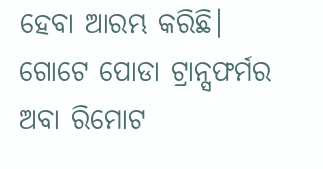ହେବା ଆରମ୍ଭ କରିଛି।
ଗୋଟେ ପୋଡା ଟ୍ରାନ୍ସଫର୍ମର ଅବା ରିମୋଟ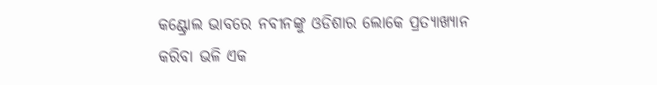କଣ୍ଟ୍ରୋଲ ଭାବରେ ନବୀନଙ୍କୁ ଓଡିଶାର ଲୋକେ ପ୍ରତ୍ୟାଖ୍ୟାନ କରିବା ଭଳି ଏକ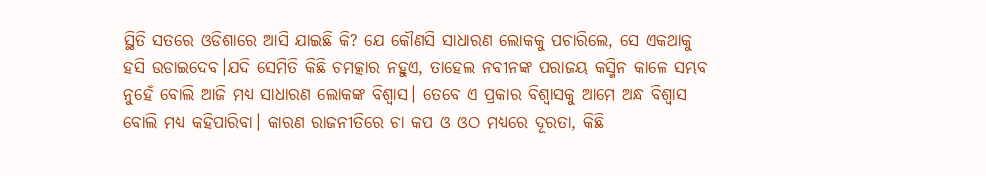ସ୍ଥିତି ସତରେ ଓଡିଶାରେ ଆସି ଯାଇଛି କି? ଯେ କୌଣସି ସାଧାରଣ ଲୋକକୁ ପଚାରିଲେ, ସେ ଏକଥାକୁ ହସି ଉଡାଇଦେବ।ଯଦି ସେମିତି କିଛି ଚମତ୍କାର ନହୁଏ, ତାହେଲ ନବୀନଙ୍କ ପରାଜୟ କସ୍ମିନ କାଳେ ସମ୍ଭବ ନୁହେଁ ବୋଲି ଆଜି ମଧ୍ୟ ସାଧାରଣ ଲୋକଙ୍କ ବିଶ୍ଵାସ। ତେବେ ଏ ପ୍ରକାର ବିଶ୍ବାସକୁ ଆମେ ଅନ୍ଧ ବିଶ୍ଵାସ ବୋଲି ମଧ୍ୟ କହିପାରିବା। କାରଣ ରାଜନୀତିରେ ଚା କପ ଓ ଓଠ ମଧ୍ୟରେ ଦୂରତା, କିଛି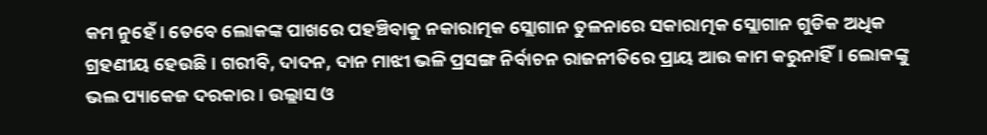କମ ନୁହେଁ। ତେବେ ଲୋକଙ୍କ ପାଖରେ ପହଞ୍ଚିବାକୁ ନକାରାତ୍ମକ ସ୍ଲୋଗାନ ତୁଳନାରେ ସକାରାତ୍ମକ ସ୍ଲୋଗାନ ଗୁଡିକ ଅଧିକ ଗ୍ରହଣୀୟ ହେଉଛି। ଗରୀବି, ଦାଦନ, ଦାନ ମାଝୀ ଭଳି ପ୍ରସଙ୍ଗ ନିର୍ବାଚନ ରାଜନୀତିରେ ପ୍ରାୟ ଆଉ କାମ କରୁନାହିଁ। ଲୋକଙ୍କୁ ଭଲ ପ୍ୟାକେଜ ଦରକାର। ଉଲ୍ଲାସ ଓ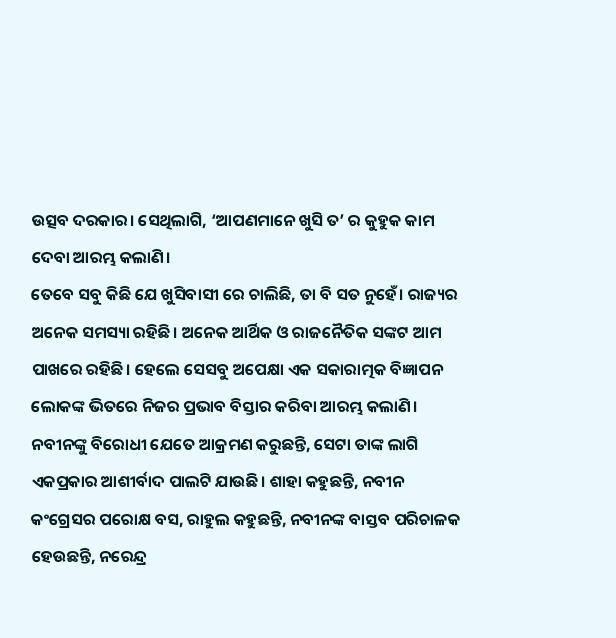ଉତ୍ସବ ଦରକାର। ସେଥିଲାଗି, ‘ଆପଣମାନେ ଖୁସି ତ’ ର କୁହୁକ କାମ ଦେବା ଆରମ୍ଭ କଲାଣି।
ତେବେ ସବୁ କିଛି ଯେ ଖୁସିବାସୀ ରେ ଚାଲିଛି, ତା ବି ସତ ନୁହେଁ। ରାଜ୍ୟର ଅନେକ ସମସ୍ୟା ରହିଛି। ଅନେକ ଆର୍ଥିକ ଓ ରାଜନୈତିକ ସଙ୍କଟ ଆମ ପାଖରେ ରହିଛି। ହେଲେ ସେସବୁ ଅପେକ୍ଷା ଏକ ସକାରାତ୍ମକ ବିଜ୍ଞାପନ ଲୋକଙ୍କ ଭିତରେ ନିଜର ପ୍ରଭାବ ବିସ୍ତାର କରିବା ଆରମ୍ଭ କଲାଣି। ନବୀନଙ୍କୁ ବିରୋଧୀ ଯେତେ ଆକ୍ରମଣ କରୁଛନ୍ତି, ସେଟା ତାଙ୍କ ଲାଗି ଏକପ୍ରକାର ଆଶୀର୍ବାଦ ପାଲଟି ଯାଉଛି। ଶାହା କହୁଛନ୍ତି, ନବୀନ କଂଗ୍ରେସର ପରୋକ୍ଷ ବସ, ରାହୁଲ କହୁଛନ୍ତି, ନବୀନଙ୍କ ବାସ୍ତବ ପରିଚାଳକ ହେଉଛନ୍ତି, ନରେନ୍ଦ୍ର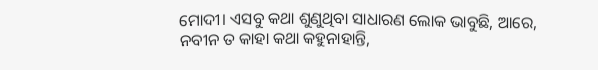ମୋଦୀ। ଏସବୁ କଥା ଶୁଣୁଥିବା ସାଧାରଣ ଲୋକ ଭାବୁଛି, ଆରେ, ନବୀନ ତ କାହା କଥା କହୁନାହାନ୍ତି,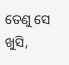ତେଣୁ ସେ ଖୁସି,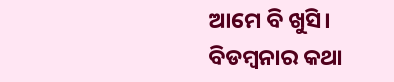ଆମେ ବି ଖୁସି।
ବିଡମ୍ବନାର କଥା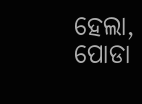ହେଲା, ପୋଡା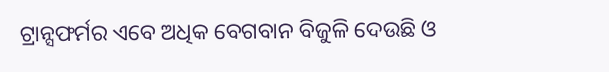ଟ୍ରାନ୍ସଫର୍ମର ଏବେ ଅଧିକ ବେଗବାନ ବିଜୁଳି ଦେଉଛି ଓ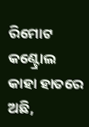ରିମୋଟ କଣ୍ଟ୍ରୋଲ କାହା ହାତରେ ଅଛି,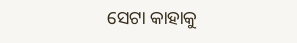ସେଟା କାହାକୁ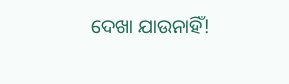ଦେଖା ଯାଉନାହିଁ!